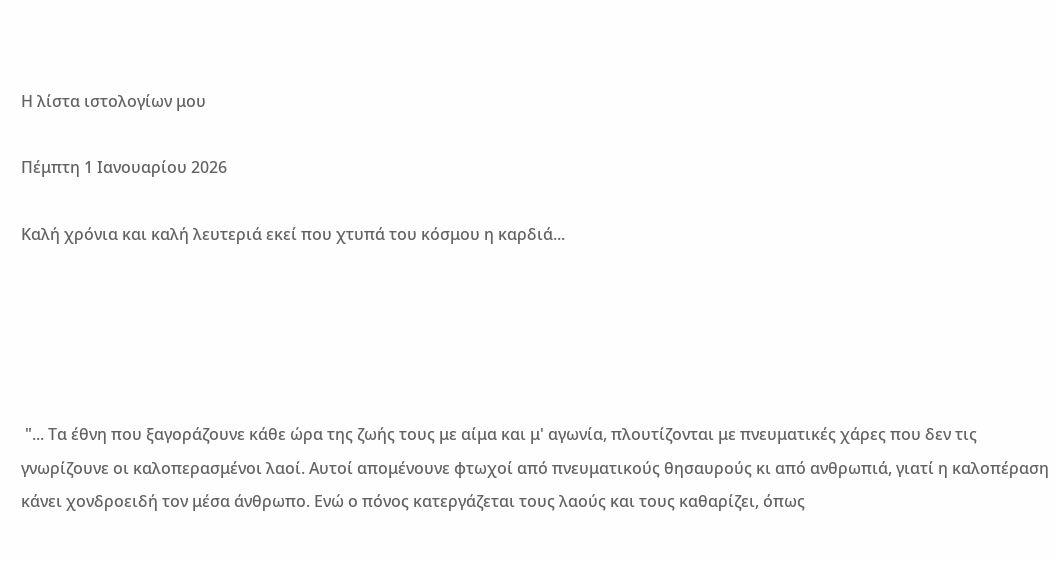Η λίστα ιστολογίων μου

Πέμπτη 1 Ιανουαρίου 2026

Καλή χρόνια και καλή λευτεριά εκεί που χτυπά του κόσμου η καρδιά...





 "... Τα έθνη που ξαγοράζουνε κάθε ώρα της ζωής τους με αίμα και μ' αγωνία, πλουτίζονται με πνευματικές χάρες που δεν τις γνωρίζουνε οι καλοπερασμένοι λαοί. Αυτοί απομένουνε φτωχοί από πνευματικούς θησαυρούς κι από ανθρωπιά, γιατί η καλοπέραση κάνει χονδροειδή τον μέσα άνθρωπο. Ενώ ο πόνος κατεργάζεται τους λαούς και τους καθαρίζει, όπως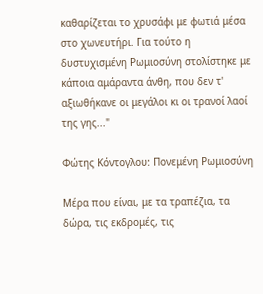καθαρίζεται το χρυσάφι με φωτιά μέσα στο χωνευτήρι. Για τούτο η δυστυχισμένη Ρωμιοσύνη στολίστηκε με κάποια αμάραντα άνθη, που δεν τ' αξιωθήκανε οι μεγάλοι κι οι τρανοί λαοί της γης..."

Φώτης Κόντογλου: Πονεμένη Ρωμιοσύνη

Μέρα που είναι, με τα τραπέζια, τα δώρα, τις εκδρομές, τις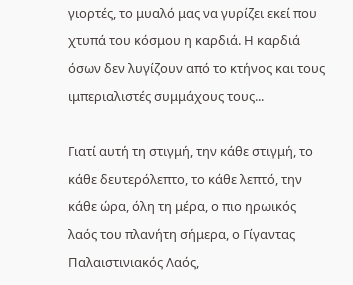γιορτές, το μυαλό μας να γυρίζει εκεί που χτυπά του κόσμου η καρδιά. Η καρδιά όσων δεν λυγίζουν από το κτήνος και τους ιμπεριαλιστές συμμάχους τους...

Γιατί αυτή τη στιγμή, την κάθε στιγμή, το κάθε δευτερόλεπτο, το κάθε λεπτό, την κάθε ώρα, όλη τη μέρα, ο πιο ηρωικός λαός του πλανήτη σήμερα, ο Γίγαντας Παλαιστινιακός Λαός,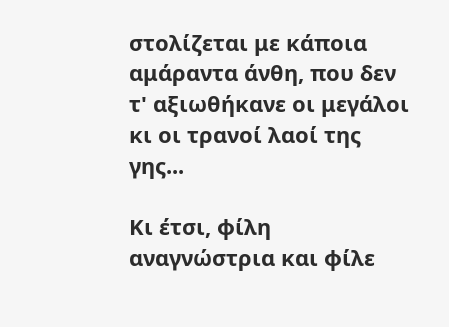στολίζεται με κάποια αμάραντα άνθη, που δεν τ' αξιωθήκανε οι μεγάλοι κι οι τρανοί λαοί της γης...

Κι έτσι, φίλη αναγνώστρια και φίλε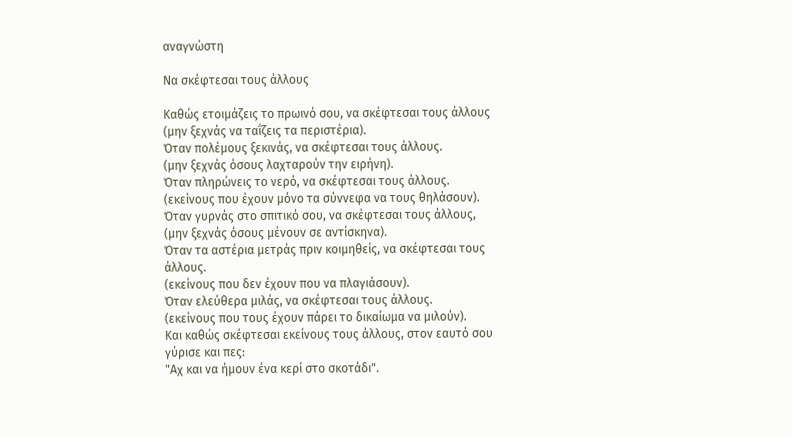αναγνώστη

Να σκέφτεσαι τους άλλους

Καθώς ετοιμάζεις το πρωινό σου, να σκέφτεσαι τους άλλους
(μην ξεχνάς να ταΐζεις τα περιστέρια).
Όταν πολέμους ξεκινάς, να σκέφτεσαι τους άλλους.
(μην ξεχνάς όσους λαχταρούν την ειρήνη).
Όταν πληρώνεις το νερό, να σκέφτεσαι τους άλλους.
(εκείνους που έχουν μόνο τα σύννεφα να τους θηλάσουν).
Όταν γυρνάς στο σπιτικό σου, να σκέφτεσαι τους άλλους,
(μην ξεχνάς όσους μένουν σε αντίσκηνα).
Όταν τα αστέρια μετράς πριν κοιμηθείς, να σκέφτεσαι τους άλλους.
(εκείνους που δεν έχουν που να πλαγιάσουν).
Όταν ελεύθερα μιλάς, να σκέφτεσαι τους άλλους.
(εκείνους που τους έχουν πάρει το δικαίωμα να μιλούν).
Και καθώς σκέφτεσαι εκείνους τους άλλους, στον εαυτό σου γύρισε και πες:
"Αχ και να ήμουν ένα κερί στο σκοτάδι".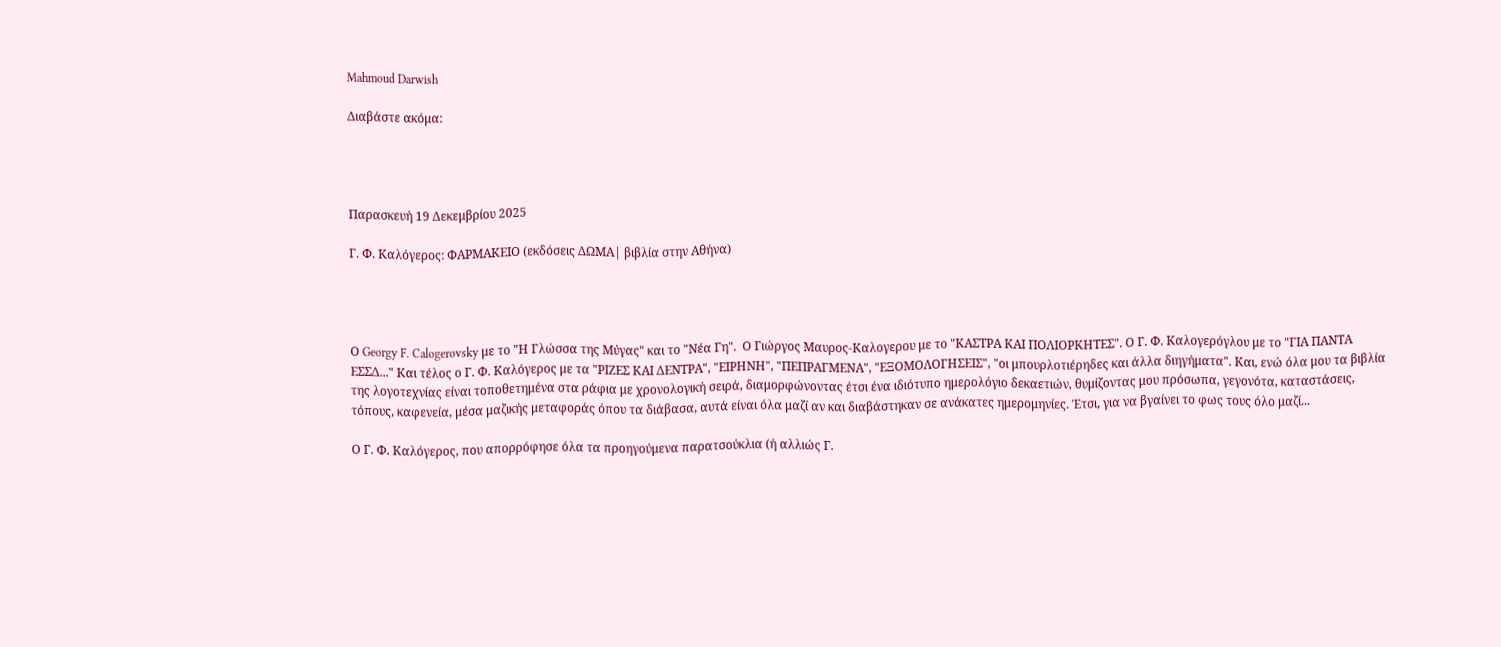Mahmoud Darwish

Διαβάστε ακόμα:




Παρασκευή 19 Δεκεμβρίου 2025

Γ. Φ. Καλόγερος: ΦΑΡΜΑΚΕΙΟ (εκδόσεις ΔΩΜΑ| βιβλία στην Αθήνα)




Ο Georgy F. Calogerovsky με το "Η Γλώσσα της Μύγας" και το "Νέα Γη".  Ο Γιώργος Μαυρος-Καλογερου με το "ΚΑΣΤΡΑ ΚΑΙ ΠΟΛΙΟΡΚΗΤΕΣ". Ο Γ. Φ. Καλογερόγλου με το "ΓΙΑ ΠΑΝΤΑ ΕΣΣΔ..." Και τέλος ο Γ. Φ. Καλόγερος με τα "ΡΙΖΕΣ ΚΑΙ ΔΕΝΤΡΑ", "ΕΙΡΗΝΗ", "ΠΕΠΡΑΓΜΕΝΑ", "ΕΞΟΜΟΛΟΓΗΣΕΙΣ", "οι μπουρλοτιέρηδες και άλλα διηγήματα". Και, ενώ όλα μου τα βιβλία της λογοτεχνίας είναι τοποθετημένα στα ράφια με χρονολογική σειρά, διαμορφώνοντας έτσι ένα ιδιότυπο ημερολόγιο δεκαετιών, θυμίζοντας μου πρόσωπα, γεγονότα, καταστάσεις, τόπους, καφενεία, μέσα μαζικής μεταφοράς όπου τα διάβασα, αυτά είναι όλα μαζί αν και διαβάστηκαν σε ανάκατες ημερομηνίες. Έτσι, για να βγαίνει το φως τους όλο μαζί...

Ο Γ. Φ. Καλόγερος, που απορρόφησε όλα τα προηγούμενα παρατσούκλια (ή αλλιώς Γ.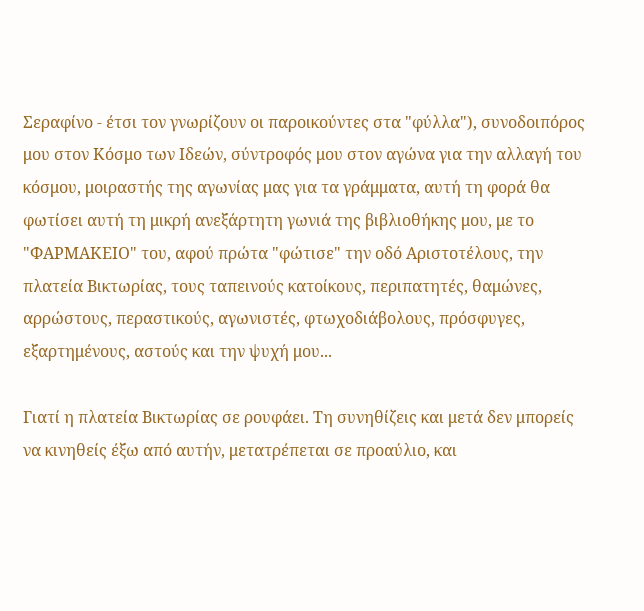Σεραφίνο - έτσι τον γνωρίζουν οι παροικούντες στα "φύλλα"), συνοδοιπόρος μου στον Κόσμο των Ιδεών, σύντροφός μου στον αγώνα για την αλλαγή του κόσμου, μοιραστής της αγωνίας μας για τα γράμματα, αυτή τη φορά θα φωτίσει αυτή τη μικρή ανεξάρτητη γωνιά της βιβλιοθήκης μου, με το "ΦΑΡΜΑΚΕΙΟ" του, αφού πρώτα "φώτισε" την οδό Αριστοτέλους, την πλατεία Βικτωρίας, τους ταπεινούς κατοίκους, περιπατητές, θαμώνες, αρρώστους, περαστικούς, αγωνιστές, φτωχοδιάβολους, πρόσφυγες, εξαρτημένους, αστούς και την ψυχή μου...

Γιατί η πλατεία Βικτωρίας σε ρουφάει. Τη συνηθίζεις και μετά δεν μπορείς να κινηθείς έξω από αυτήν, μετατρέπεται σε προαύλιο, και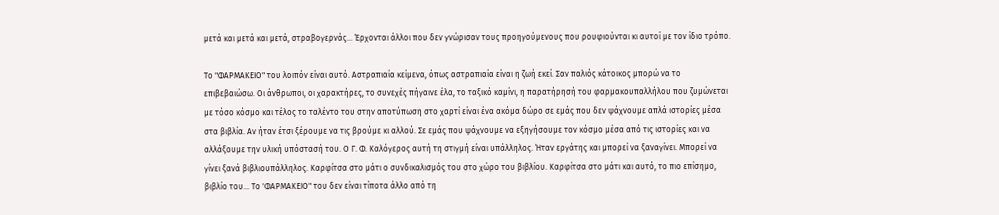μετά και μετά και μετά, στραβογερνάς... Έρχονται άλλοι που δεν γνώρισαν τους προηγούμενους που ρουφιούνται κι αυτοί με τον ίδιο τρόπο.

Το "ΦΑΡΜΑΚΕΙΟ" του λοιπόν είναι αυτό. Αστραπιαία κείμενα, όπως αστραπιαία είναι η ζωή εκεί. Σαν παλιός κάτοικος μπορώ να το επιβεβαιώσω. Οι άνθρωποι, οι χαρακτήρες, το συνεχές πήγαινε έλα, το ταξικό καμίνι, η παρατήρησή του φαρμακουπαλλήλου που ζυμώνεται με τόσο κόσμο και τέλος το ταλέντο του στην αποτύπωση στο χαρτί είναι ένα ακόμα δώρο σε εμάς που δεν ψάχνουμε απλά ιστορίες μέσα στα βιβλία. Αν ήταν έτσι ξέρουμε να τις βρούμε κι αλλού. Σε εμάς που ψάχνουμε να εξηγήσουμε τον κόσμο μέσα από τις ιστορίες και να αλλάξουμε την υλική υπόστασή του. Ο Γ. Φ. Καλόγερος αυτή τη στιγμή είναι υπάλληλος. Ήταν εργάτης και μπορεί να ξαναγίνει. Μπορεί να γίνει ξανά βιβλιουπάλληλος. Καρφίτσα στο μάτι ο συνδικαλισμός του στο χώρο του βιβλίου. Καρφίτσα στο μάτι και αυτό, το πιο επίσημο, βιβλίο του... Το 'ΦΑΡΜΑΚΕΙΟ" του δεν είναι τίποτα άλλο από τη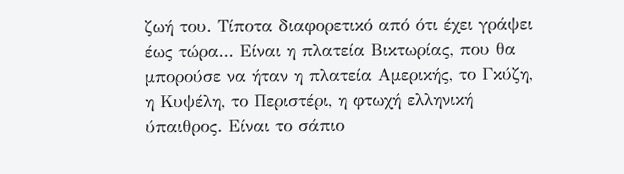ζωή του. Τίποτα διαφορετικό από ότι έχει γράψει έως τώρα... Είναι η πλατεία Βικτωρίας, που θα μπορούσε να ήταν η πλατεία Αμερικής, το Γκύζη, η Κυψέλη, το Περιστέρι, η φτωχή ελληνική ύπαιθρος. Είναι το σάπιο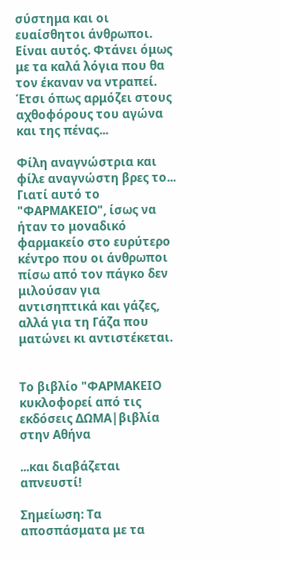σύστημα και οι ευαίσθητοι άνθρωποι. Είναι αυτός. Φτάνει όμως με τα καλά λόγια που θα τον έκαναν να ντραπεί. Έτσι όπως αρμόζει στους αχθοφόρους του αγώνα και της πένας...

Φίλη αναγνώστρια και φίλε αναγνώστη βρες το... Γιατί αυτό το "ΦΑΡΜΑΚΕΙΟ", ίσως να ήταν το μοναδικό φαρμακείο στο ευρύτερο κέντρο που οι άνθρωποι πίσω από τον πάγκο δεν μιλούσαν για αντισηπτικά και γάζες, αλλά για τη Γάζα που ματώνει κι αντιστέκεται.


Το βιβλίο "ΦΑΡΜΑΚΕΙΟ κυκλοφορεί από τις εκδόσεις ΔΩΜΑ|βιβλία στην Αθήνα

...και διαβάζεται απνευστί!

Σημείωση: Τα αποσπάσματα με τα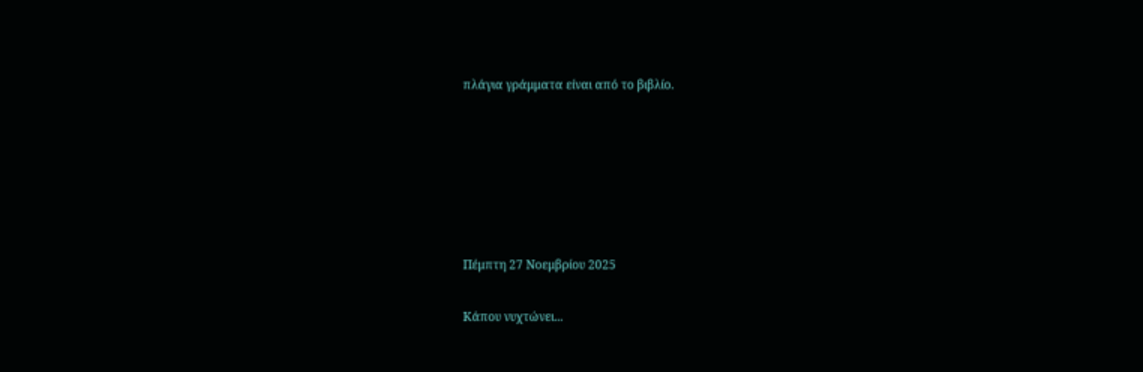πλάγια γράμματα είναι από το βιβλίο.






Πέμπτη 27 Νοεμβρίου 2025

Κάπου νυχτώνει...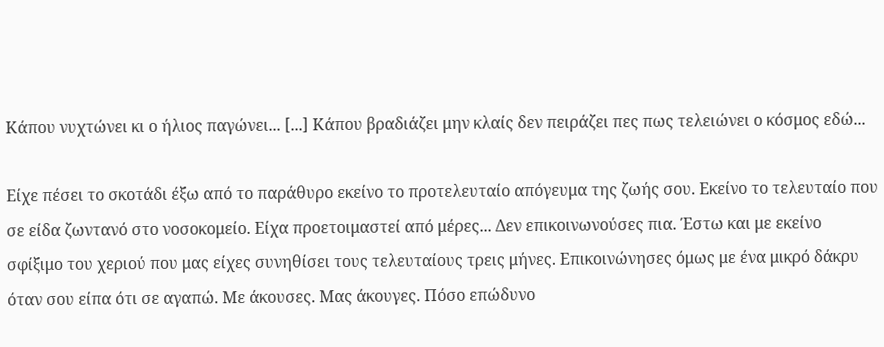Κάπου νυχτώνει κι ο ήλιος παγώνει... [...] Κάπου βραδιάζει μην κλαίς δεν πειράζει πες πως τελειώνει ο κόσμος εδώ...

Είχε πέσει το σκοτάδι έξω από το παράθυρο εκείνο το προτελευταίο απόγευμα της ζωής σου. Εκείνο το τελευταίο που σε είδα ζωντανό στο νοσοκομείο. Είχα προετοιμαστεί από μέρες... Δεν επικοινωνούσες πια. Έστω και με εκείνο σφίξιμο του χεριού που μας είχες συνηθίσει τους τελευταίους τρεις μήνες. Επικοινώνησες όμως με ένα μικρό δάκρυ όταν σου είπα ότι σε αγαπώ. Με άκουσες. Μας άκουγες. Πόσο επώδυνο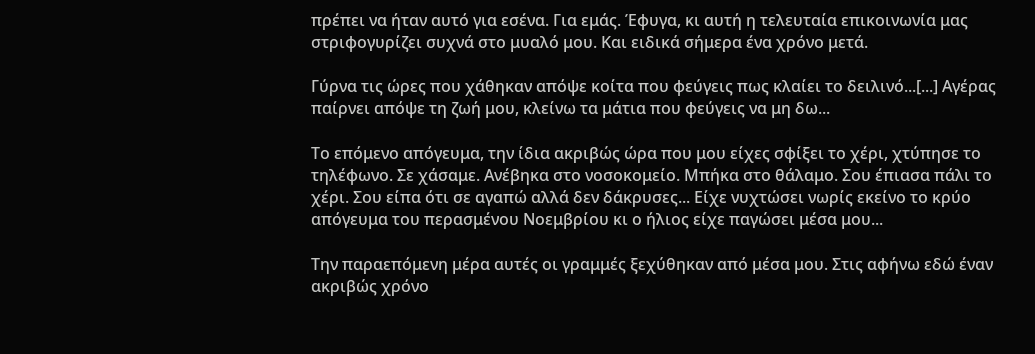πρέπει να ήταν αυτό για εσένα. Για εμάς. Έφυγα, κι αυτή η τελευταία επικοινωνία μας στριφογυρίζει συχνά στο μυαλό μου. Και ειδικά σήμερα ένα χρόνο μετά.

Γύρνα τις ώρες που χάθηκαν απόψε κοίτα που φεύγεις πως κλαίει το δειλινό...[...] Αγέρας παίρνει απόψε τη ζωή μου, κλείνω τα μάτια που φεύγεις να μη δω...

Το επόμενο απόγευμα, την ίδια ακριβώς ώρα που μου είχες σφίξει το χέρι, χτύπησε το τηλέφωνο. Σε χάσαμε. Ανέβηκα στο νοσοκομείο. Μπήκα στο θάλαμο. Σου έπιασα πάλι το χέρι. Σου είπα ότι σε αγαπώ αλλά δεν δάκρυσες... Είχε νυχτώσει νωρίς εκείνο το κρύο απόγευμα του περασμένου Νοεμβρίου κι ο ήλιος είχε παγώσει μέσα μου...

Την παραεπόμενη μέρα αυτές οι γραμμές ξεχύθηκαν από μέσα μου. Στις αφήνω εδώ έναν ακριβώς χρόνο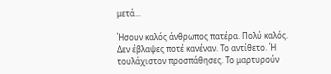μετά...

Ήσουν καλός άνθρωπος πατέρα. Πολύ καλός. Δεν έβλαψες ποτέ κανέναν. Το αντίθετο. Ή τουλάχιστον προσπάθησες. Το μαρτυρούν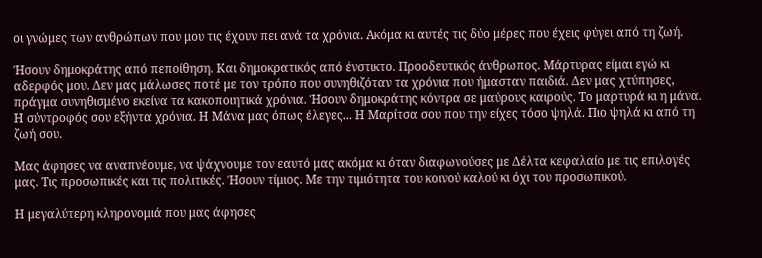οι γνώμες των ανθρώπων που μου τις έχουν πει ανά τα χρόνια. Ακόμα κι αυτές τις δύο μέρες που έχεις φύγει από τη ζωή.

Ήσουν δημοκράτης από πεποίθηση. Και δημοκρατικός από ένστικτο. Προοδευτικός άνθρωπος. Μάρτυρας είμαι εγώ κι αδερφός μου. Δεν μας μάλωσες ποτέ με τον τρόπο που συνηθιζόταν τα χρόνια που ήμασταν παιδιά. Δεν μας χτύπησες, πράγμα συνηθισμένο εκείνα τα κακοποιητικά χρόνια. Ήσουν δημοκράτης κόντρα σε μαύρους καιρούς. Το μαρτυρά κι η μάνα. Η σύντροφός σου εξήντα χρόνια. Η Μάνα μας όπως έλεγες... Η Μαρίτσα σου που την είχες τόσο ψηλά. Πιο ψηλά κι από τη ζωή σου.

Μας άφησες να αναπνέουμε, να ψάχνουμε τον εαυτό μας ακόμα κι όταν διαφωνούσες με Δέλτα κεφαλαίο με τις επιλογές μας. Τις προσωπικές και τις πολιτικές. Ήσουν τίμιος. Με την τιμιότητα του κοινού καλού κι όχι του προσωπικού.

Η μεγαλύτερη κληρονομιά που μας άφησες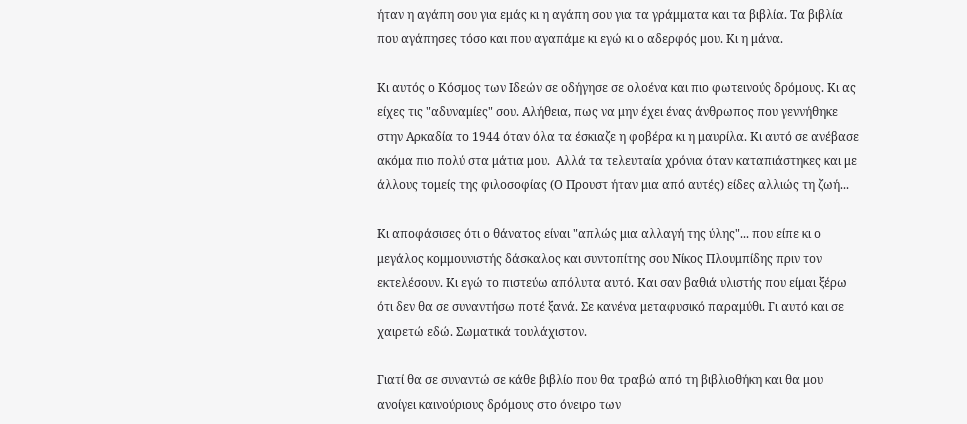ήταν η αγάπη σου για εμάς κι η αγάπη σου για τα γράμματα και τα βιβλία. Τα βιβλία που αγάπησες τόσο και που αγαπάμε κι εγώ κι ο αδερφός μου. Κι η μάνα.

Κι αυτός ο Κόσμος των Ιδεών σε οδήγησε σε ολοένα και πιο φωτεινούς δρόμους. Κι ας είχες τις "αδυναμίες" σου. Αλήθεια, πως να μην έχει ένας άνθρωπος που γεννήθηκε στην Αρκαδία το 1944 όταν όλα τα έσκιαζε η φοβέρα κι η μαυρίλα. Κι αυτό σε ανέβασε ακόμα πιο πολύ στα μάτια μου.  Αλλά τα τελευταία χρόνια όταν καταπιάστηκες και με άλλους τομείς της φιλοσοφίας (Ο Προυστ ήταν μια από αυτές) είδες αλλιώς τη ζωή...

Κι αποφάσισες ότι ο θάνατος είναι "απλώς μια αλλαγή της ύλης"... που είπε κι ο μεγάλος κομμουνιστής δάσκαλος και συντοπίτης σου Νίκος Πλουμπίδης πριν τον εκτελέσουν. Κι εγώ το πιστεύω απόλυτα αυτό. Και σαν βαθιά υλιστής που είμαι ξέρω ότι δεν θα σε συναντήσω ποτέ ξανά. Σε κανένα μεταφυσικό παραμύθι. Γι αυτό και σε χαιρετώ εδώ. Σωματικά τουλάχιστον.

Γιατί θα σε συναντώ σε κάθε βιβλίο που θα τραβώ από τη βιβλιοθήκη και θα μου ανοίγει καινούριους δρόμους στο όνειρο των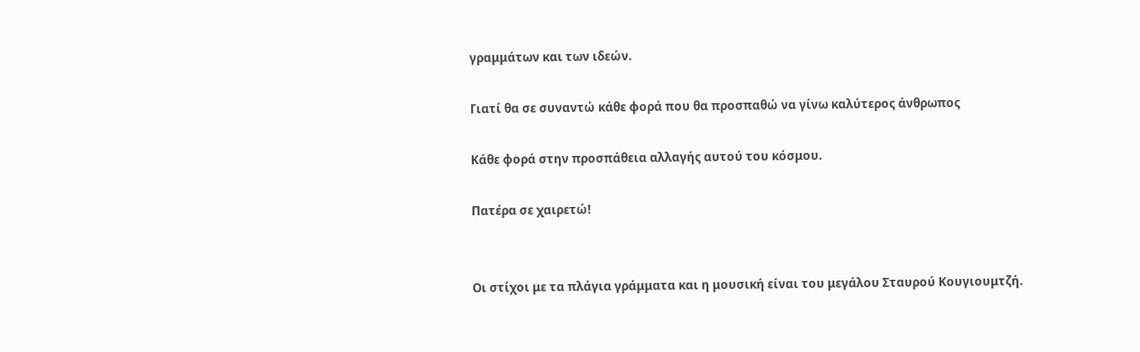γραμμάτων και των ιδεών.

Γιατί θα σε συναντώ κάθε φορά που θα προσπαθώ να γίνω καλύτερος άνθρωπος

Κάθε φορά στην προσπάθεια αλλαγής αυτού του κόσμου.

Πατέρα σε χαιρετώ!


Οι στίχοι με τα πλάγια γράμματα και η μουσική είναι του μεγάλου Σταυρού Κουγιουμτζή.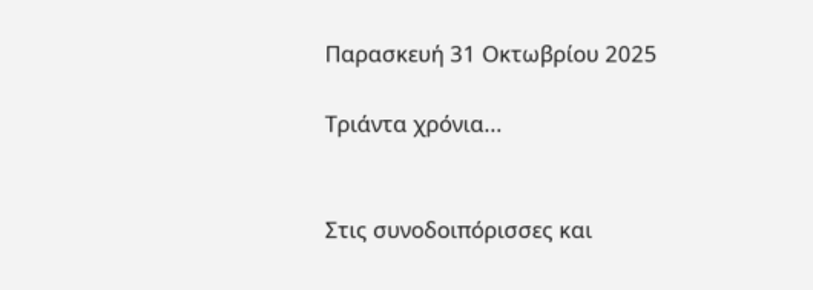Παρασκευή 31 Οκτωβρίου 2025

Τριάντα χρόνια...


Στις συνοδοιπόρισσες και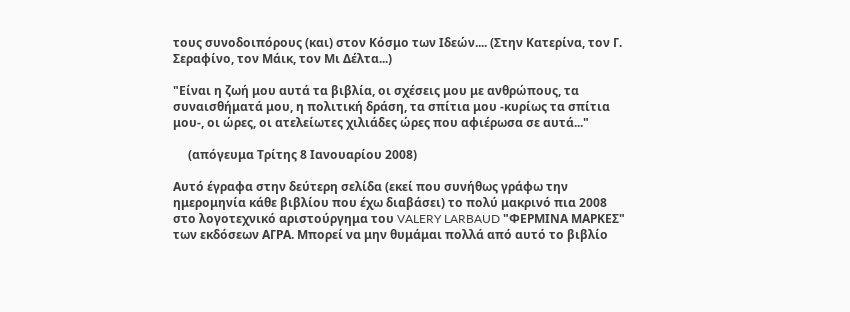τους συνοδοιπόρους (και) στον Κόσμο των Ιδεών.... (Στην Κατερίνα, τον Γ. Σεραφίνο, τον Μάικ, τον Μι Δέλτα...)

"Είναι η ζωή μου αυτά τα βιβλία, οι σχέσεις μου με ανθρώπους, τα συναισθήματά μου, η πολιτική δράση, τα σπίτια μου -κυρίως τα σπίτια μου-, οι ώρες, οι ατελείωτες χιλιάδες ώρες που αφιέρωσα σε αυτά..."

     (απόγευμα Τρίτης 8 Ιανουαρίου 2008)

Αυτό έγραφα στην δεύτερη σελίδα (εκεί που συνήθως γράφω την ημερομηνία κάθε βιβλίου που έχω διαβάσει) το πολύ μακρινό πια 2008 στο λογοτεχνικό αριστούργημα του VALERY LARBAUD "ΦΕΡΜΙΝΑ ΜΑΡΚΕΣ" των εκδόσεων ΑΓΡΑ. Μπορεί να μην θυμάμαι πολλά από αυτό το βιβλίο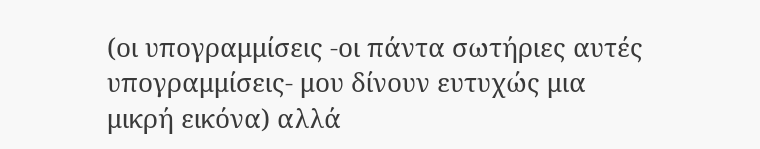(οι υπογραμμίσεις -οι πάντα σωτήριες αυτές υπογραμμίσεις- μου δίνουν ευτυχώς μια μικρή εικόνα) αλλά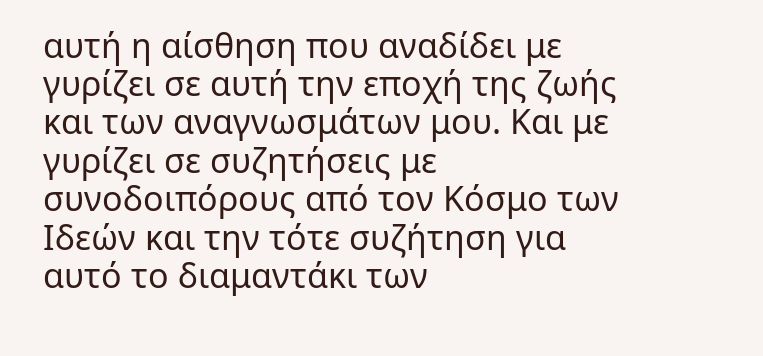αυτή η αίσθηση που αναδίδει με γυρίζει σε αυτή την εποχή της ζωής και των αναγνωσμάτων μου. Και με γυρίζει σε συζητήσεις με συνοδοιπόρους από τον Κόσμο των Ιδεών και την τότε συζήτηση για αυτό το διαμαντάκι των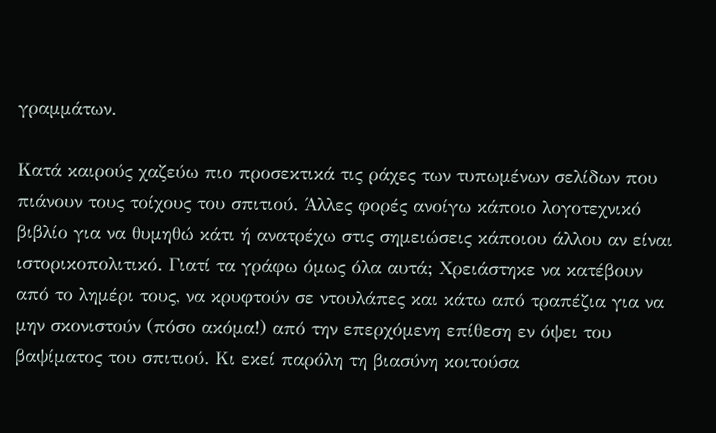γραμμάτων.

Κατά καιρούς χαζεύω πιο προσεκτικά τις ράχες των τυπωμένων σελίδων που πιάνουν τους τοίχους του σπιτιού. Άλλες φορές ανοίγω κάποιο λογοτεχνικό βιβλίο για να θυμηθώ κάτι ή ανατρέχω στις σημειώσεις κάποιου άλλου αν είναι ιστορικοπολιτικό. Γιατί τα γράφω όμως όλα αυτά; Χρειάστηκε να κατέβουν από το λημέρι τους, να κρυφτούν σε ντουλάπες και κάτω από τραπέζια για να μην σκονιστούν (πόσο ακόμα!) από την επερχόμενη επίθεση εν όψει του βαψίματος του σπιτιού. Κι εκεί παρόλη τη βιασύνη κοιτούσα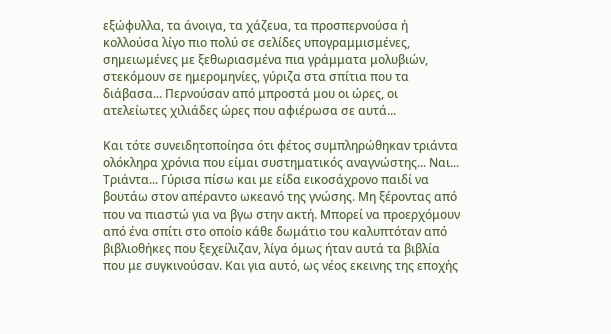εξώφυλλα, τα άνοιγα, τα χάζευα, τα προσπερνούσα ή κολλούσα λίγο πιο πολύ σε σελίδες υπογραμμισμένες, σημειωμένες με ξεθωριασμένα πια γράμματα μολυβιών, στεκόμουν σε ημερομηνίες, γύριζα στα σπίτια που τα διάβασα... Περνούσαν από μπροστά μου οι ώρες, οι ατελείωτες χιλιάδες ώρες που αφιέρωσα σε αυτά...

Και τότε συνειδητοποίησα ότι φέτος συμπληρώθηκαν τριάντα ολόκληρα χρόνια που είμαι συστηματικός αναγνώστης... Ναι... Τριάντα... Γύρισα πίσω και με είδα εικοσάχρονο παιδί να βουτάω στον απέραντο ωκεανό της γνώσης. Μη ξέροντας από που να πιαστώ για να βγω στην ακτή. Μπορεί να προερχόμουν από ένα σπίτι στο οποίο κάθε δωμάτιο του καλυπτόταν από βιβλιοθήκες που ξεχείλιζαν, λίγα όμως ήταν αυτά τα βιβλία που με συγκινούσαν. Και για αυτό, ως νέος εκεινης της εποχής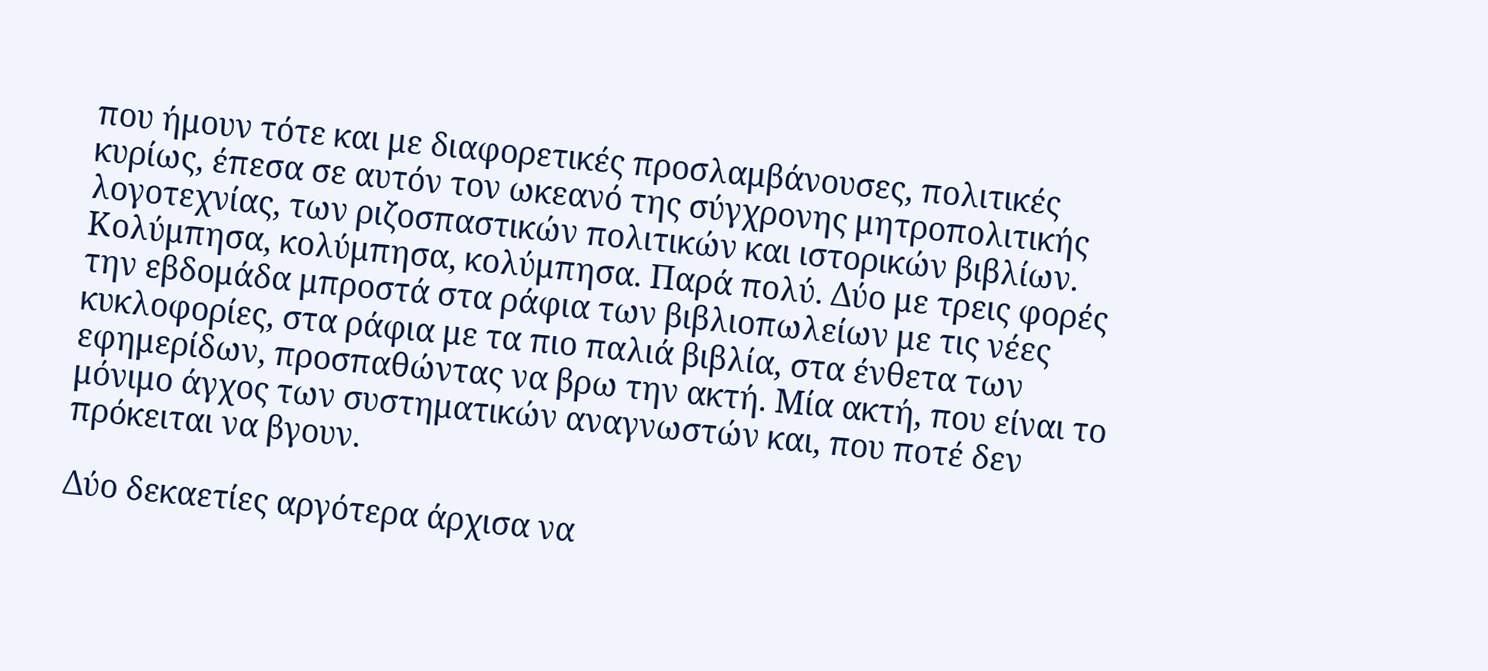που ήμουν τότε και με διαφορετικές προσλαμβάνουσες, πολιτικές κυρίως, έπεσα σε αυτόν τον ωκεανό της σύγχρονης μητροπολιτικής λογοτεχνίας, των ριζοσπαστικών πολιτικών και ιστορικών βιβλίων. Κολύμπησα, κολύμπησα, κολύμπησα. Παρά πολύ. Δύο με τρεις φορές την εβδομάδα μπροστά στα ράφια των βιβλιοπωλείων με τις νέες κυκλοφορίες, στα ράφια με τα πιο παλιά βιβλία, στα ένθετα των εφημερίδων, προσπαθώντας να βρω την ακτή. Μία ακτή, που είναι το μόνιμο άγχος των συστηματικών αναγνωστών και, που ποτέ δεν πρόκειται να βγουν.

Δύο δεκαετίες αργότερα άρχισα να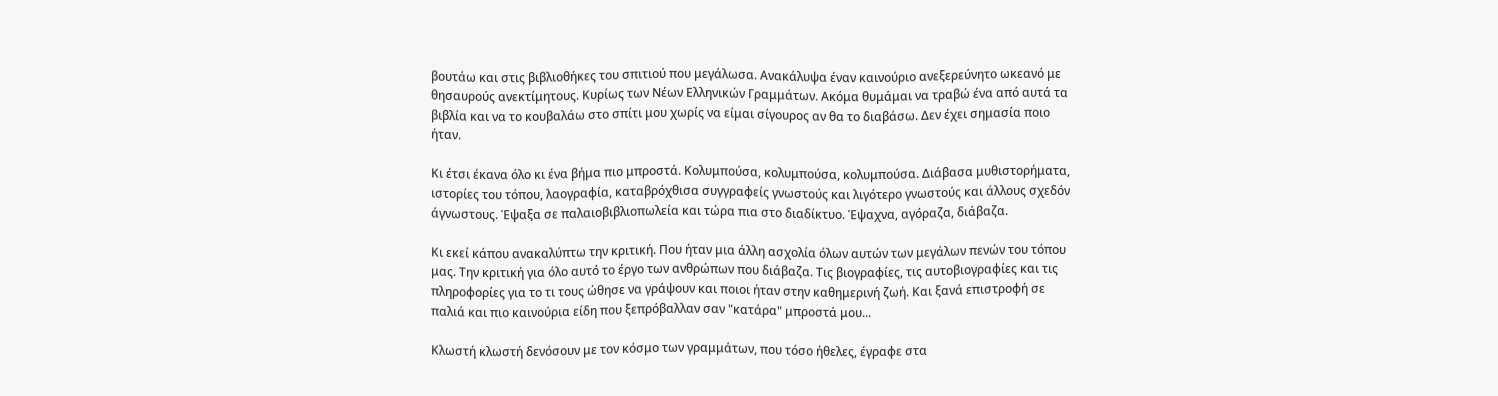βουτάω και στις βιβλιοθήκες του σπιτιού που μεγάλωσα. Ανακάλυψα έναν καινούριο ανεξερεύνητο ωκεανό με θησαυρούς ανεκτίμητους. Κυρίως των Νέων Ελληνικών Γραμμάτων. Ακόμα θυμάμαι να τραβώ ένα από αυτά τα βιβλία και να το κουβαλάω στο σπίτι μου χωρίς να είμαι σίγουρος αν θα το διαβάσω. Δεν έχει σημασία ποιο ήταν.

Κι έτσι έκανα όλο κι ένα βήμα πιο μπροστά. Κολυμπούσα, κολυμπούσα, κολυμπούσα. Διάβασα μυθιστορήματα, ιστορίες του τόπου, λαογραφία, καταβρόχθισα συγγραφείς γνωστούς και λιγότερο γνωστούς και άλλους σχεδόν άγνωστους. Έψαξα σε παλαιοβιβλιοπωλεία και τώρα πια στο διαδίκτυο. Έψαχνα, αγόραζα, διάβαζα.

Κι εκεί κάπου ανακαλύπτω την κριτική. Που ήταν μια άλλη ασχολία όλων αυτών των μεγάλων πενών του τόπου μας. Την κριτική για όλο αυτό το έργο των ανθρώπων που διάβαζα. Τις βιογραφίες, τις αυτοβιογραφίες και τις πληροφορίες για το τι τους ώθησε να γράψουν και ποιοι ήταν στην καθημερινή ζωή. Και ξανά επιστροφή σε παλιά και πιο καινούρια είδη που ξεπρόβαλλαν σαν "κατάρα" μπροστά μου...

Κλωστή κλωστή δενόσουν με τον κόσμο των γραμμάτων, που τόσο ήθελες, έγραφε στα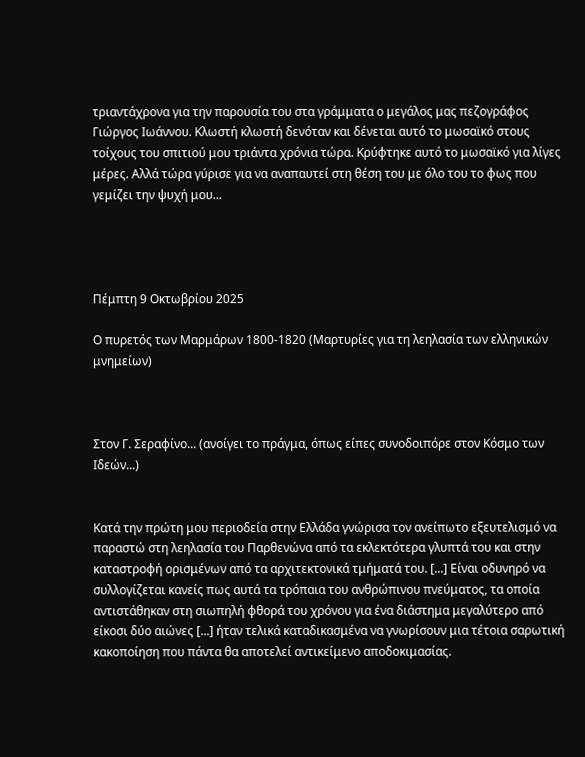τριαντάχρονα για την παρουσία του στα γράμματα ο μεγάλος μας πεζογράφος Γιώργος Ιωάννου. Κλωστή κλωστή δενόταν και δένεται αυτό το μωσαϊκό στους τοίχους του σπιτιού μου τριάντα χρόνια τώρα. Κρύφτηκε αυτό το μωσαϊκό για λίγες μέρες. Αλλά τώρα γύρισε για να αναπαυτεί στη θέση του με όλο του το φως που γεμίζει την ψυχή μου...




Πέμπτη 9 Οκτωβρίου 2025

Ο πυρετός των Μαρμάρων 1800-1820 (Μαρτυρίες για τη λεηλασία των ελληνικών μνημείων)



Στον Γ. Σεραφίνο... (ανοίγει το πράγμα, όπως είπες συνοδοιπόρε στον Κόσμο των Ιδεών...)


Κατά την πρώτη μου περιοδεία στην Ελλάδα γνώρισα τον ανείπωτο εξευτελισμό να παραστώ στη λεηλασία του Παρθενώνα από τα εκλεκτότερα γλυπτά του και στην καταστροφή ορισμένων από τα αρχιτεκτονικά τμήματά του. [...] Είναι οδυνηρό να συλλογίζεται κανείς πως αυτά τα τρόπαια του ανθρώπινου πνεύματος, τα οποία αντιστάθηκαν στη σιωπηλή φθορά του χρόνου για ένα διάστημα μεγαλύτερο από είκοσι δύο αιώνες [...] ήταν τελικά καταδικασμένα να γνωρίσουν μια τέτοια σαρωτική κακοποίηση που πάντα θα αποτελεί αντικείμενο αποδοκιμασίας.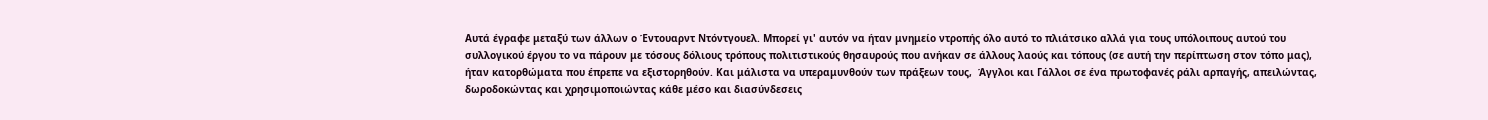Αυτά έγραφε μεταξύ των άλλων ο Έντουαρντ Ντόντγουελ. Μπορεί γι' αυτόν να ήταν μνημείο ντροπής όλο αυτό το πλιάτσικο αλλά για τους υπόλοιπους αυτού του συλλογικού έργου το να πάρουν με τόσους δόλιους τρόπους πολιτιστικούς θησαυρούς που ανήκαν σε άλλους λαούς και τόπους (σε αυτή την περίπτωση στον τόπο μας), ήταν κατορθώματα που έπρεπε να εξιστορηθούν. Και μάλιστα να υπεραμυνθούν των πράξεων τους,  Άγγλοι και Γάλλοι σε ένα πρωτοφανές ράλι αρπαγής, απειλώντας, δωροδοκώντας και χρησιμοποιώντας κάθε μέσο και διασύνδεσεις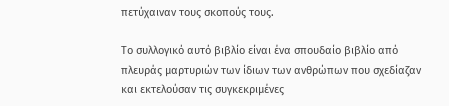πετύχαιναν τους σκοπούς τους.

Το συλλογικό αυτό βιβλίο είναι ένα σπουδαίο βιβλίο από πλευράς μαρτυριών των ίδιων των ανθρώπων που σχεδίαζαν και εκτελούσαν τις συγκεκριμένες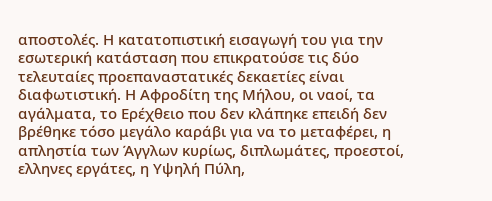αποστολές. Η κατατοπιστική εισαγωγή του για την εσωτερική κατάσταση που επικρατούσε τις δύο τελευταίες προεπαναστατικές δεκαετίες είναι διαφωτιστική. Η Αφροδίτη της Μήλου, οι ναοί, τα αγάλματα, το Ερέχθειο που δεν κλάπηκε επειδή δεν βρέθηκε τόσο μεγάλο καράβι για να το μεταφέρει, η απληστία των Άγγλων κυρίως, διπλωμάτες, προεστοί, ελληνες εργάτες, η Υψηλή Πύλη,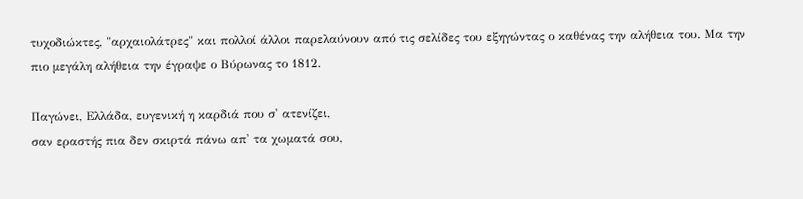τυχοδιώκτες, "αρχαιολάτρες" και πολλοί άλλοι παρελαύνουν από τις σελίδες του εξηγώντας ο καθένας την αλήθεια του. Μα την πιο μεγάλη αλήθεια την έγραψε ο Βύρωνας το 1812.

Παγώνει, Ελλάδα, ευγενική η καρδιά που σ' ατενίζει,
σαν εραστής πια δεν σκιρτά πάνω απ' τα χωματά σου,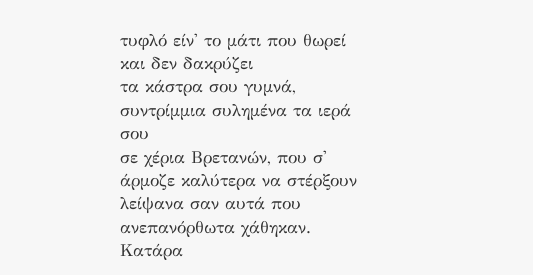τυφλό είν' το μάτι που θωρεί και δεν δακρύζει
τα κάστρα σου γυμνά, συντρίμμια συλημένα τα ιερά σου
σε χέρια Βρετανών, που σ' άρμοζε καλύτερα να στέρξουν
λείψανα σαν αυτά που ανεπανόρθωτα χάθηκαν.
Κατάρα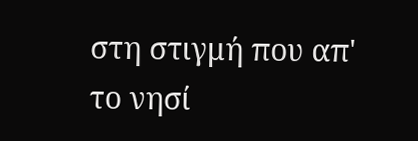στη στιγμή που απ' το νησί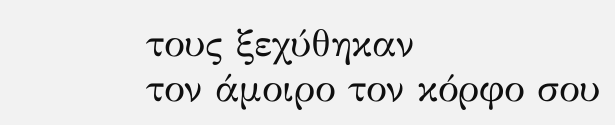τους ξεχύθηκαν
τον άμοιρο τον κόρφο σου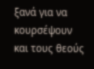ξανά για να κουρσέψουν
και τους θεούς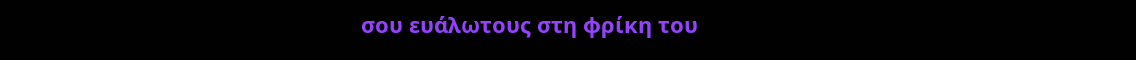σου ευάλωτους στη φρίκη του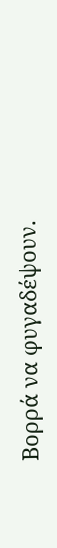Βορρά να φυγαδέψουν.